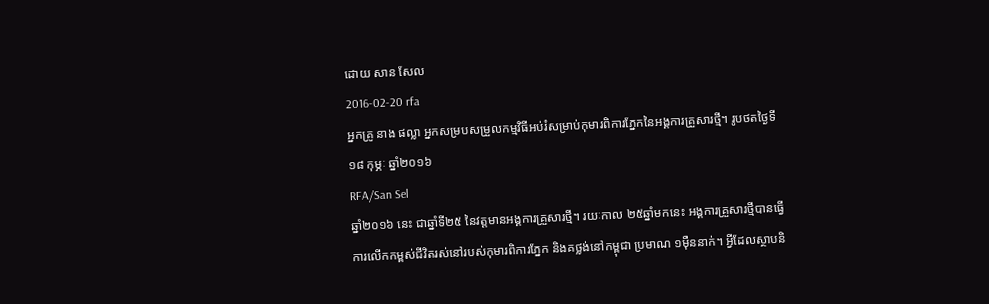ដោយ សាន សែល
2016-02-20 rfa
អ្នកគ្រូ នាង ផល្លា អ្នកសម្របសម្រួលកម្មវិធីអប់រំសម្រាប់កុមារពិការភ្នែកនៃអង្គការគ្រួសារថ្មី។ រូបថតថ្ងៃទី១៨ កុម្ភៈ ឆ្នាំ២០១៦
RFA/San Sel
ឆ្នាំ២០១៦ នេះ ជាឆ្នាំទី២៥ នៃវត្តមានអង្គការគ្រួសារថ្មី។ រយៈកាល ២៥ឆ្នាំមកនេះ អង្គការគ្រួសារថ្មីបានធ្វើការលើកកម្ពស់ជីវិតរស់នៅរបស់កុមារពិការភ្នែក និងគថ្លង់នៅកម្ពុជា ប្រមាណ ១ម៉ឺននាក់។ អ្វីដែលស្ថាបនិ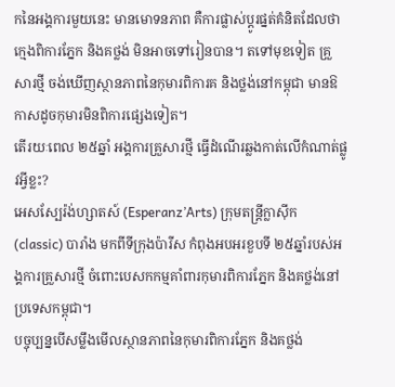កនៃអង្គការមួយនេះ មានមោទនភាព គឺការផ្លាស់ប្ដូរផ្នត់គំនិតដែលថា ក្មេងពិការភ្នែក និងគថ្លង់ មិនអាចទៅរៀនបាន។ តទៅមុខទៀត គ្រួសារថ្មី ចង់ឃើញស្ថានភាពនៃកុមារពិការគ និងថ្លង់នៅកម្ពុជា មានឱកាសដូចកុមារមិនពិការផ្សេងទៀត។
តើរយៈពេល ២៥ឆ្នាំ អង្គការគ្រួសារថ្មី ធ្វើដំណើរឆ្លងកាត់លើកំណាត់ផ្លូវអ្វីខ្លះ?
អេសស្បែរ៉ង់ហ្សាតស៍ (Esperanz’Arts) ក្រុមតន្ត្រីក្លាស៊ីក (classic) បារាំង មកពីទីក្រុងប៉ារីស កំពុងអបអរខួបទី ២៥ឆ្នាំរបស់អង្គការគ្រួសារថ្មី ចំពោះបេសកកម្មគាំពារកុមារពិការភ្នែក និងគថ្លង់នៅប្រទេសកម្ពុជា។
បច្ចុប្បន្នបើសម្លឹងមើលស្ថានភាពនៃកុមារពិការភ្នែក និងគថ្លង់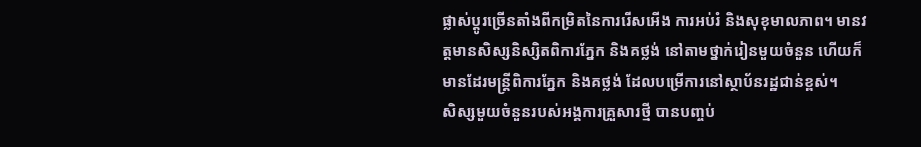ផ្លាស់ប្ដូរច្រើនតាំងពីកម្រិតនៃការរើសអើង ការអប់រំ និងសុខុមាលភាព។ មានវត្តមានសិស្សនិស្សិតពិការភ្នែក និងគថ្លង់ នៅតាមថ្នាក់រៀនមួយចំនួន ហើយក៏មានដែរមន្ត្រីពិការភ្នែក និងគថ្លង់ ដែលបម្រើការនៅស្ថាប័នរដ្ឋជាន់ខ្ពស់។
សិស្សមួយចំនួនរបស់អង្គការគ្រួសារថ្មី បានបញ្ចប់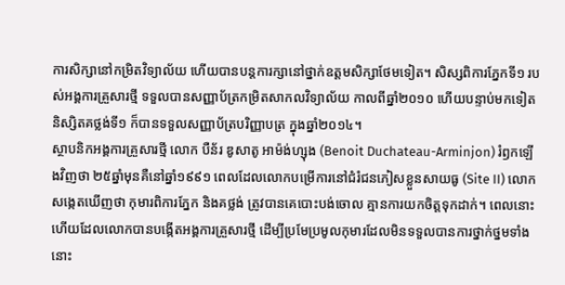ការសិក្សានៅកម្រិតវិទ្យាល័យ ហើយបានបន្តការក្សានៅថ្នាក់ឧត្ដមសិក្សាថែមទៀត។ សិស្សពិការភ្នែកទី១ របស់អង្គការគ្រួសារថ្មី ទទួលបានសញ្ញាប័ត្រកម្រិតសាកលវិទ្យាល័យ កាលពីឆ្នាំ២០១០ ហើយបន្ទាប់មកទៀត និស្សិតគថ្លង់ទី១ ក៏បានទទួលសញ្ញាប័ត្របរិញ្ញាបត្រ ក្នុងឆ្នាំ២០១៤។
ស្ថាបនិកអង្គការគ្រួសារថ្មី លោក បឺន័រ ឌូសាតូ អាម៉ង់ហ្សុង (Benoit Duchateau-Arminjon) រំឭកឡើងវិញថា ២៥ឆ្នាំមុនគឺនៅឆ្នាំ១៩៩១ ពេលដែលលោកបម្រើការនៅជំរំជនភៀសខ្លួនសាយធូ (Site II) លោកសង្កេតឃើញថា កុមារពិការភ្នែក និងគថ្លង់ ត្រូវបានគេបោះបង់ចោល គ្មានការយកចិត្តទុកដាក់។ ពេលនោះហើយដែលលោកបានបង្កើតអង្គការគ្រួសារថ្មី ដើម្បីប្រមែប្រមូលកុមារដែលមិនទទួលបានការថ្នាក់ថ្នមទាំងនោះ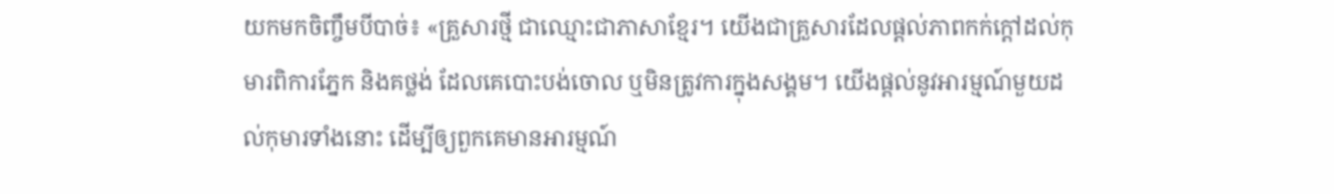យកមកចិញ្ចឹមបីបាច់៖ «គ្រួសារថ្មី ជាឈ្មោះជាភាសាខ្មែរ។ យើងជាគ្រួសារដែលផ្ដល់ភាពកក់ក្ដៅដល់កុមារពិការភ្នែក និងគថ្លង់ ដែលគេបោះបង់ចោល ឬមិនត្រូវការក្នុងសង្គម។ យើងផ្ដល់នូវអារម្មណ៍មួយដល់កុមារទាំងនោះ ដើម្បីឲ្យពួកគេមានអារម្មណ៍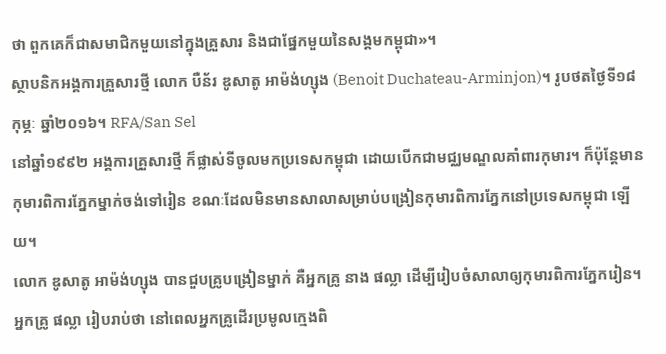ថា ពួកគេក៏ជាសមាជិកមួយនៅក្នុងគ្រួសារ និងជាផ្នែកមួយនៃសង្គមកម្ពុជា»។
ស្ថាបនិកអង្គការគ្រួសារថ្មី លោក បឺន័រ ឌូសាតូ អាម៉ង់ហ្សុង (Benoit Duchateau-Arminjon)។ រូបថតថ្ងៃទី១៨ កុម្ភៈ ឆ្នាំ២០១៦។ RFA/San Sel
នៅឆ្នាំ១៩៩២ អង្គការគ្រួសារថ្មី ក៏ផ្លាស់ទីចូលមកប្រទេសកម្ពុជា ដោយបើកជាមជ្ឈមណ្ឌលគាំពារកុមារ។ ក៏ប៉ុន្តែមានកុមារពិការភ្នែកម្នាក់ចង់ទៅរៀន ខណៈដែលមិនមានសាលាសម្រាប់បង្រៀនកុមារពិការភ្នែកនៅប្រទេសកម្ពុជា ឡើយ។
លោក ឌូសាតូ អាម៉ង់ហ្សុង បានជួបគ្រូបង្រៀនម្នាក់ គឺអ្នកគ្រូ នាង ផល្លា ដើម្បីរៀបចំសាលាឲ្យកុមារពិការភ្នែករៀន។ អ្នកគ្រូ ផល្លា រៀបរាប់ថា នៅពេលអ្នកគ្រូដើរប្រមូលក្មេងពិ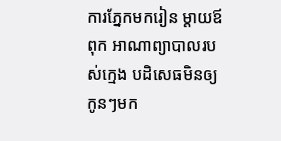ការភ្នែកមករៀន ម្ដាយឪពុក អាណាព្យាបាលរបស់ក្មេង បដិសេធមិនឲ្យកូនៗមក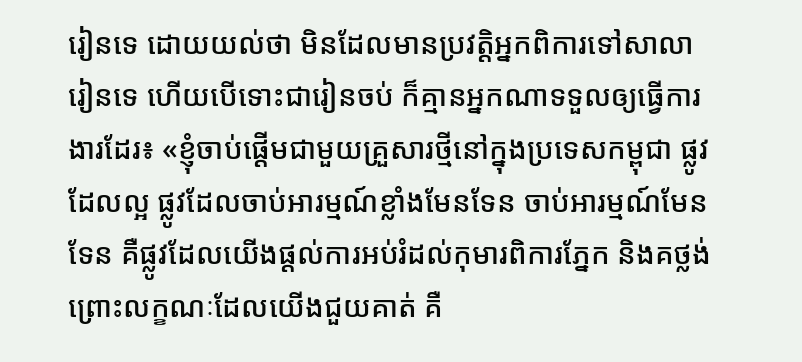រៀនទេ ដោយយល់ថា មិនដែលមានប្រវត្តិអ្នកពិការទៅសាលារៀនទេ ហើយបើទោះជារៀនចប់ ក៏គ្មានអ្នកណាទទួលឲ្យធ្វើការងារដែរ៖ «ខ្ញុំចាប់ផ្ដើមជាមួយគ្រួសារថ្មីនៅក្នុងប្រទេសកម្ពុជា ផ្លូវដែលល្អ ផ្លូវដែលចាប់អារម្មណ៍ខ្លាំងមែនទែន ចាប់អារម្មណ៍មែនទែន គឺផ្លូវដែលយើងផ្ដល់ការអប់រំដល់កុមារពិការភ្នែក និងគថ្លង់ ព្រោះលក្ខណៈដែលយើងជួយគាត់ គឺ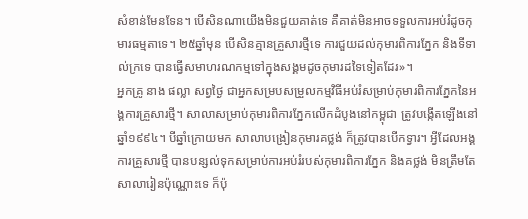សំខាន់មែនទែន។ បើសិនណាយើងមិនជួយគាត់ទេ គឺគាត់មិនអាចទទួលការអប់រំដូចកុមារធម្មតាទេ។ ២៥ឆ្នាំមុន បើសិនគ្មានគ្រួសារថ្មីទេ ការជួយដល់កុមារពិការភ្នែក និងទីទាល់ក្រទេ បានធ្វើសមាហរណកម្មទៅក្នុងសង្គមដូចកុមារដទៃទៀតដែរ»។
អ្នកគ្រូ នាង ផល្លា សព្វថ្ងៃ ជាអ្នកសម្របសម្រួលកម្មវិធីអប់រំសម្រាប់កុមារពិការភ្នែកនៃអង្គការគ្រួសារថ្មី។ សាលាសម្រាប់កុមារពិការភ្នែកលើកដំបូងនៅកម្ពុជា ត្រូវបង្កើតឡើងនៅឆ្នាំ១៩៩៤។ បីឆ្នាំក្រោយមក សាលាបង្រៀនកុមារគថ្លង់ ក៏ត្រូវបានបើកទ្វារ។ អ្វីដែលអង្គការគ្រួសារថ្មី បានបន្សល់ទុកសម្រាប់ការអប់រំរបស់កុមារពិការភ្នែក និងគថ្លង់ មិនត្រឹមតែសាលារៀនប៉ុណ្ណោះទេ ក៏ប៉ុ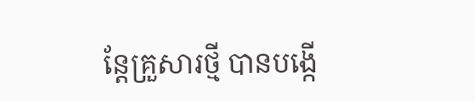ន្តែគ្រួសារថ្មី បានបង្កើ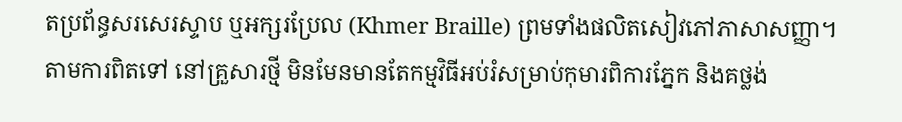តប្រព័ន្ធសរសេរស្ទាប ឬអក្សរប្រែល (Khmer Braille) ព្រមទាំងផលិតសៀវភៅភាសាសញ្ញា។
តាមការពិតទៅ នៅគ្រួសារថ្មី មិនមែនមានតែកម្មវិធីអប់រំសម្រាប់កុមារពិការភ្នែក និងគថ្លង់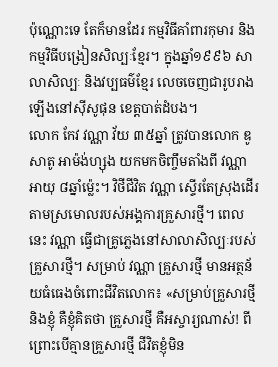ប៉ុណ្ណោះទេ តែក៏មានដែរ កម្មវិធីគាំពារកុមារ និងកម្មវិធីបង្រៀនសិល្បៈខ្មែរ។ ក្នុងឆ្នាំ១៩៩៦ សាលាសិល្បៈ និងវប្បធម៌ខ្មែរ លេចចេញជារូបរាងឡើងនៅស៊ីសូផុន ខេត្តបាត់ដំបង។
លោក កែវ វណ្ណា វ័យ ៣៥ឆ្នាំ ត្រូវបានលោក ឌូសាតូ អាម៉ង់ហ្សុង យកមកចិញ្ចឹមតាំងពី វណ្ណា អាយុ ៨ឆ្នាំម្ល៉េះ។ វិថីជីវិត វណ្ណា ស្ទើរតែស្រុងដើរតាមស្រមោលរបស់អង្គការគ្រួសារថ្មី។ ពេលនេះ វណ្ណា ធ្វើជាគ្រូភ្លេងនៅសាលាសិល្បៈរបស់គ្រួសារថ្មី។ សម្រាប់ វណ្ណា គ្រួសារថ្មី មានអត្ថន័យធំធេងចំពោះជីវិតលោក៖ «សម្រាប់គ្រួសារថ្មី និងខ្ញុំ គឺខ្ញុំគិតថា គ្រួសារថ្មី គឺអស្ចារ្យណាស់! ពីព្រោះបើគ្មានគ្រួសារថ្មី ជីវិតខ្ញុំមិន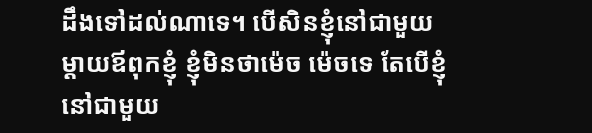ដឹងទៅដល់ណាទេ។ បើសិនខ្ញុំនៅជាមួយម្ដាយឪពុកខ្ញុំ ខ្ញុំមិនថាម៉េច ម៉េចទេ តែបើខ្ញុំនៅជាមួយ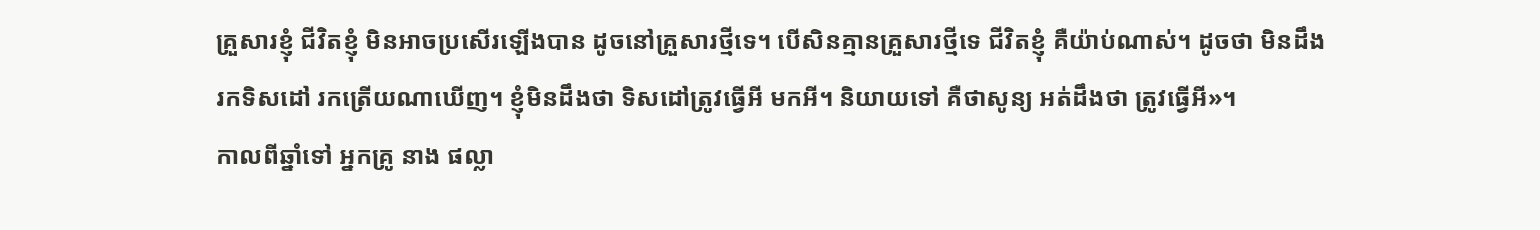គ្រួសារខ្ញុំ ជីវិតខ្ញុំ មិនអាចប្រសើរឡើងបាន ដូចនៅគ្រួសារថ្មីទេ។ បើសិនគ្មានគ្រួសារថ្មីទេ ជីវិតខ្ញុំ គឺយ៉ាប់ណាស់។ ដូចថា មិនដឹងរកទិសដៅ រកត្រើយណាឃើញ។ ខ្ញុំមិនដឹងថា ទិសដៅត្រូវធ្វើអី មកអី។ និយាយទៅ គឺថាសូន្យ អត់ដឹងថា ត្រូវធ្វើអី»។
កាលពីឆ្នាំទៅ អ្នកគ្រូ នាង ផល្លា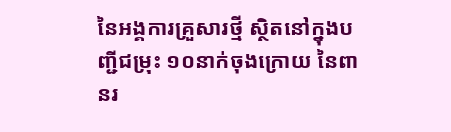នៃអង្គការគ្រួសារថ្មី ស្ថិតនៅក្នុងបញ្ជីជម្រុះ ១០នាក់ចុងក្រោយ នៃពានរ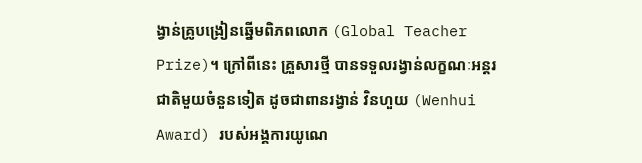ង្វាន់គ្រូបង្រៀនឆ្នើមពិភពលោក (Global Teacher Prize)។ ក្រៅពីនេះ គ្រួសារថ្មី បានទទួលរង្វាន់លក្ខណៈអន្តរជាតិមួយចំនួនទៀត ដូចជាពានរង្វាន់ វិនហួយ (Wenhui Award) របស់អង្គការយូណេ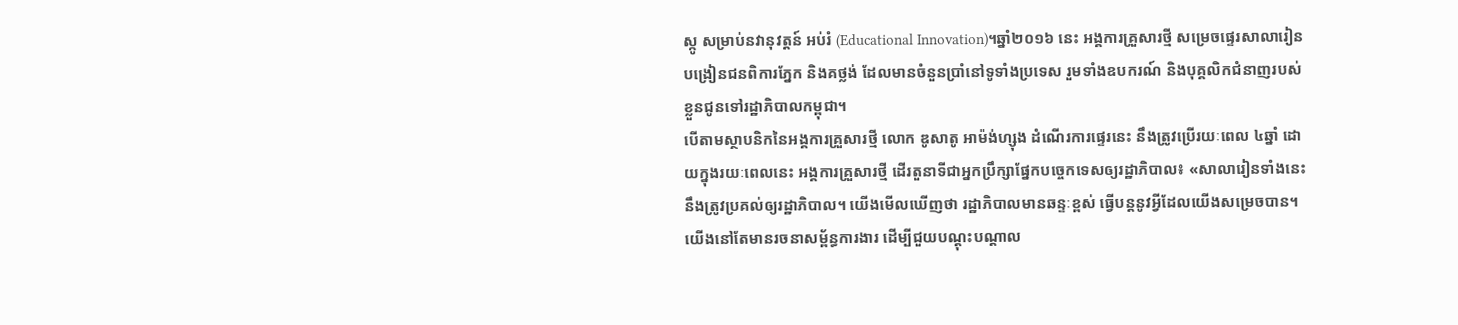ស្កូ សម្រាប់នវានុវត្តន៍ អប់រំ (Educational Innovation)។ឆ្នាំ២០១៦ នេះ អង្គការគ្រួសារថ្មី សម្រេចផ្ទេរសាលារៀនបង្រៀនជនពិការភ្នែក និងគថ្លង់ ដែលមានចំនួនប្រាំនៅទូទាំងប្រទេស រួមទាំងឧបករណ៍ និងបុគ្គលិកជំនាញរបស់ខ្លួនជូនទៅរដ្ឋាភិបាលកម្ពុជា។
បើតាមស្ថាបនិកនៃអង្គការគ្រួសារថ្មី លោក ឌូសាតូ អាម៉ង់ហ្សុង ដំណើរការផ្ទេរនេះ នឹងត្រូវប្រើរយៈពេល ៤ឆ្នាំ ដោយក្នុងរយៈពេលនេះ អង្គការគ្រួសារថ្មី ដើរតួនាទីជាអ្នកប្រឹក្សាផ្នែកបច្ចេកទេសឲ្យរដ្ឋាភិបាល៖ «សាលារៀនទាំងនេះ នឹងត្រូវប្រគល់ឲ្យរដ្ឋាភិបាល។ យើងមើលឃើញថា រដ្ឋាភិបាលមានឆន្ទៈខ្ពស់ ធ្វើបន្តនូវអ្វីដែលយើងសម្រេចបាន។ យើងនៅតែមានរចនាសម្ព័ន្ធការងារ ដើម្បីជួយបណ្ដុះបណ្ដាល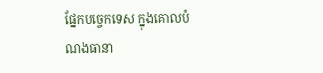ផ្នែកបច្ចេកទេស ក្នុងគោលបំណងធានា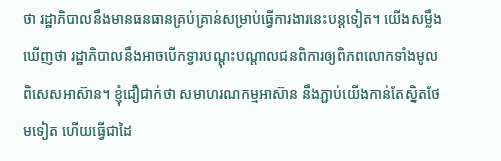ថា រដ្ឋាភិបាលនឹងមានធនធានគ្រប់គ្រាន់សម្រាប់ធ្វើការងារនេះបន្តទៀត។ យើងសម្លឹងឃើញថា រដ្ឋាភិបាលនឹងអាចបើកទ្វារបណ្ដុះបណ្ដាលជនពិការឲ្យពិភពលោកទាំងមូល ពិសេសអាស៊ាន។ ខ្ញុំជឿជាក់ថា សមាហរណកម្មអាស៊ាន នឹងភ្ជាប់យើងកាន់តែស្និតថែមទៀត ហើយធ្វើជាដៃ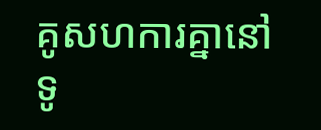គូសហការគ្នានៅទូ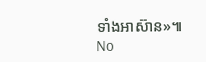ទាំងអាស៊ាន»៕
No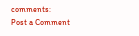comments:
Post a Comment